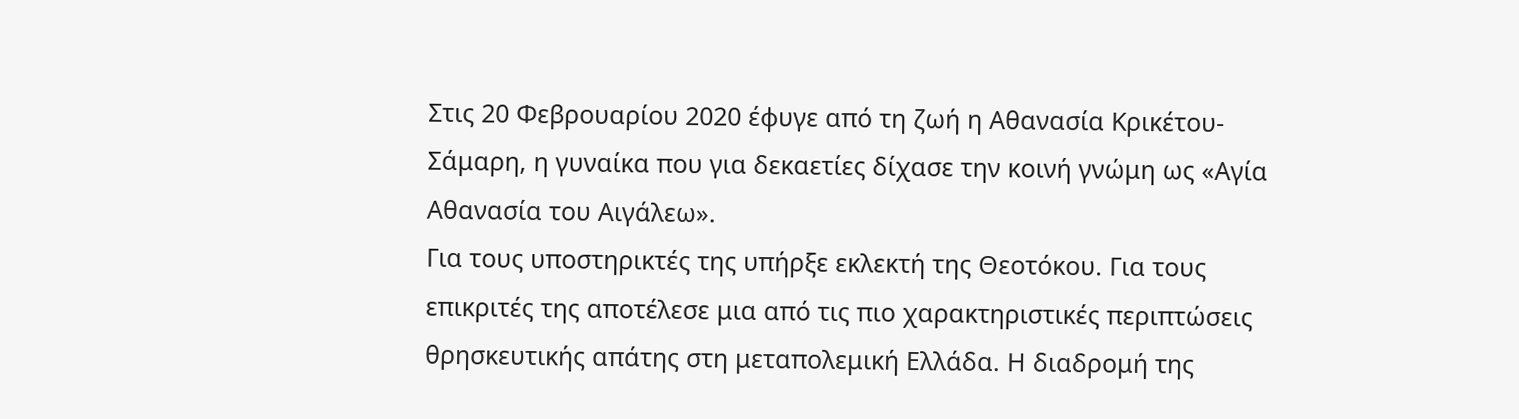Στις 20 Φεβρουαρίου 2020 έφυγε από τη ζωή η Αθανασία Κρικέτου-Σάμαρη, η γυναίκα που για δεκαετίες δίχασε την κοινή γνώμη ως «Αγία Αθανασία του Αιγάλεω».
Για τους υποστηρικτές της υπήρξε εκλεκτή της Θεοτόκου. Για τους επικριτές της αποτέλεσε μια από τις πιο χαρακτηριστικές περιπτώσεις θρησκευτικής απάτης στη μεταπολεμική Ελλάδα. Η διαδρομή της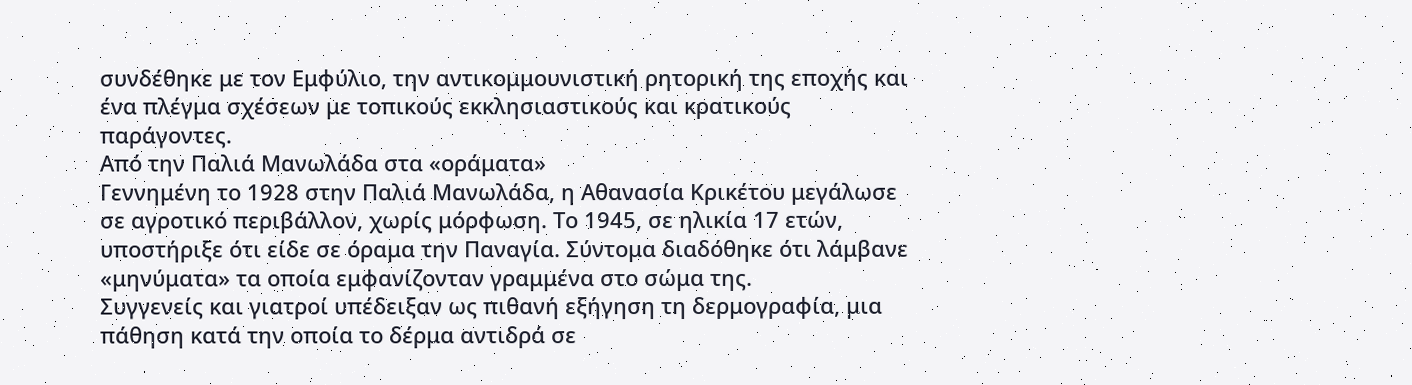συνδέθηκε με τον Εμφύλιο, την αντικομμουνιστική ρητορική της εποχής και ένα πλέγμα σχέσεων με τοπικούς εκκλησιαστικούς και κρατικούς παράγοντες.
Από την Παλιά Μανωλάδα στα «οράματα»
Γεννημένη το 1928 στην Παλιά Μανωλάδα, η Αθανασία Κρικέτου μεγάλωσε σε αγροτικό περιβάλλον, χωρίς μόρφωση. Το 1945, σε ηλικία 17 ετών, υποστήριξε ότι είδε σε όραμα την Παναγία. Σύντομα διαδόθηκε ότι λάμβανε «μηνύματα» τα οποία εμφανίζονταν γραμμένα στο σώμα της.
Συγγενείς και γιατροί υπέδειξαν ως πιθανή εξήγηση τη δερμογραφία, μια πάθηση κατά την οποία το δέρμα αντιδρά σε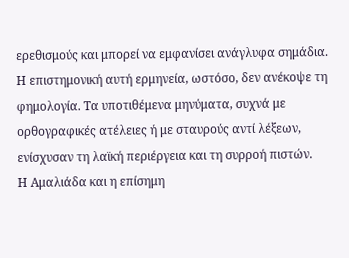ερεθισμούς και μπορεί να εμφανίσει ανάγλυφα σημάδια. Η επιστημονική αυτή ερμηνεία, ωστόσο, δεν ανέκοψε τη φημολογία. Τα υποτιθέμενα μηνύματα, συχνά με ορθογραφικές ατέλειες ή με σταυρούς αντί λέξεων, ενίσχυσαν τη λαϊκή περιέργεια και τη συρροή πιστών.
Η Αμαλιάδα και η επίσημη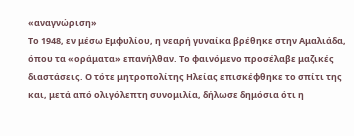«αναγνώριση»
Το 1948, εν μέσω Εμφυλίου, η νεαρή γυναίκα βρέθηκε στην Αμαλιάδα, όπου τα «οράματα» επανήλθαν. Το φαινόμενο προσέλαβε μαζικές διαστάσεις. Ο τότε μητροπολίτης Ηλείας επισκέφθηκε το σπίτι της και, μετά από ολιγόλεπτη συνομιλία, δήλωσε δημόσια ότι η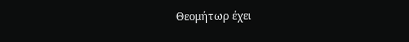Θεομήτωρ έχει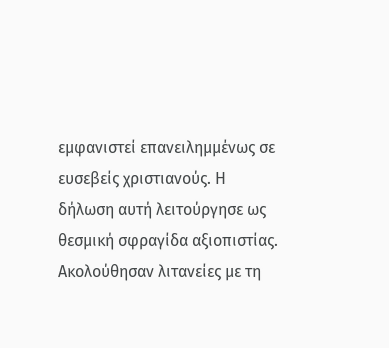εμφανιστεί επανειλημμένως σε ευσεβείς χριστιανούς. Η δήλωση αυτή λειτούργησε ως θεσμική σφραγίδα αξιοπιστίας.
Ακολούθησαν λιτανείες με τη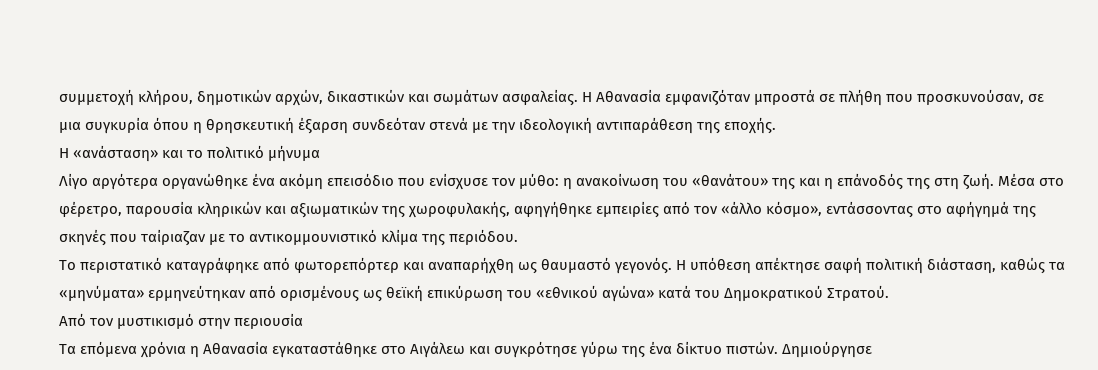συμμετοχή κλήρου, δημοτικών αρχών, δικαστικών και σωμάτων ασφαλείας. Η Αθανασία εμφανιζόταν μπροστά σε πλήθη που προσκυνούσαν, σε μια συγκυρία όπου η θρησκευτική έξαρση συνδεόταν στενά με την ιδεολογική αντιπαράθεση της εποχής.
Η «ανάσταση» και το πολιτικό μήνυμα
Λίγο αργότερα οργανώθηκε ένα ακόμη επεισόδιο που ενίσχυσε τον μύθο: η ανακοίνωση του «θανάτου» της και η επάνοδός της στη ζωή. Μέσα στο φέρετρο, παρουσία κληρικών και αξιωματικών της χωροφυλακής, αφηγήθηκε εμπειρίες από τον «άλλο κόσμο», εντάσσοντας στο αφήγημά της σκηνές που ταίριαζαν με το αντικομμουνιστικό κλίμα της περιόδου.
Το περιστατικό καταγράφηκε από φωτορεπόρτερ και αναπαρήχθη ως θαυμαστό γεγονός. Η υπόθεση απέκτησε σαφή πολιτική διάσταση, καθώς τα «μηνύματα» ερμηνεύτηκαν από ορισμένους ως θεϊκή επικύρωση του «εθνικού αγώνα» κατά του Δημοκρατικού Στρατού.
Από τον μυστικισμό στην περιουσία
Τα επόμενα χρόνια η Αθανασία εγκαταστάθηκε στο Αιγάλεω και συγκρότησε γύρω της ένα δίκτυο πιστών. Δημιούργησε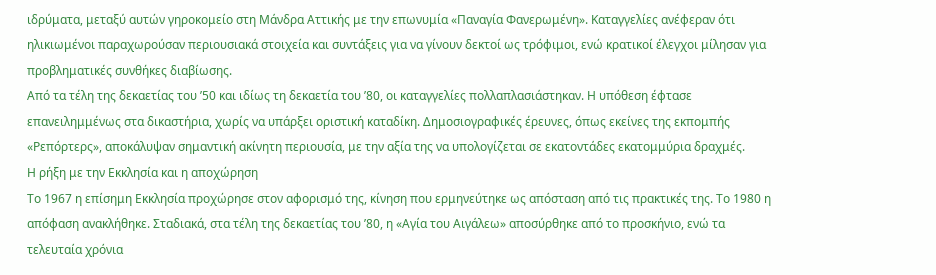ιδρύματα, μεταξύ αυτών γηροκομείο στη Μάνδρα Αττικής με την επωνυμία «Παναγία Φανερωμένη». Καταγγελίες ανέφεραν ότι ηλικιωμένοι παραχωρούσαν περιουσιακά στοιχεία και συντάξεις για να γίνουν δεκτοί ως τρόφιμοι, ενώ κρατικοί έλεγχοι μίλησαν για προβληματικές συνθήκες διαβίωσης.
Από τα τέλη της δεκαετίας του ’50 και ιδίως τη δεκαετία του ’80, οι καταγγελίες πολλαπλασιάστηκαν. Η υπόθεση έφτασε επανειλημμένως στα δικαστήρια, χωρίς να υπάρξει οριστική καταδίκη. Δημοσιογραφικές έρευνες, όπως εκείνες της εκπομπής «Ρεπόρτερς», αποκάλυψαν σημαντική ακίνητη περιουσία, με την αξία της να υπολογίζεται σε εκατοντάδες εκατομμύρια δραχμές.
Η ρήξη με την Εκκλησία και η αποχώρηση
Το 1967 η επίσημη Εκκλησία προχώρησε στον αφορισμό της, κίνηση που ερμηνεύτηκε ως απόσταση από τις πρακτικές της. Το 1980 η απόφαση ανακλήθηκε. Σταδιακά, στα τέλη της δεκαετίας του ’80, η «Αγία του Αιγάλεω» αποσύρθηκε από το προσκήνιο, ενώ τα τελευταία χρόνια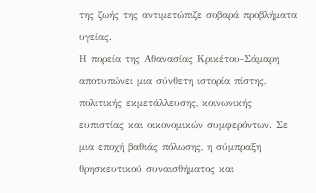της ζωής της αντιμετώπιζε σοβαρά προβλήματα υγείας.
Η πορεία της Αθανασίας Κρικέτου-Σάμαρη αποτυπώνει μια σύνθετη ιστορία πίστης, πολιτικής εκμετάλλευσης, κοινωνικής ευπιστίας και οικονομικών συμφερόντων. Σε μια εποχή βαθιάς πόλωσης, η σύμπραξη θρησκευτικού συναισθήματος και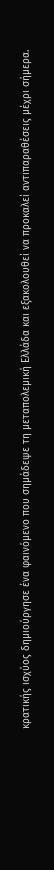κρατικής ισχύος δημιούργησε ένα φαινόμενο που σημάδεψε τη μεταπολεμική Ελλάδα και εξακολουθεί να προκαλεί αντιπαραθέσεις μέχρι σήμερα.